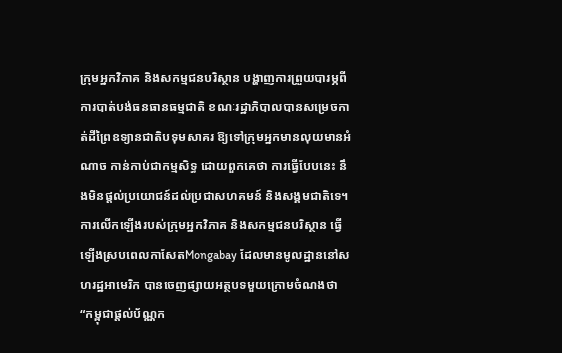ក្រុមអ្នកវិភាគ និងសកម្មជនបរិស្ថាន បង្ហាញការព្រួយបារម្ភពីការបាត់បង់ធនធានធម្មជាតិ ខណៈរដ្ឋាភិបាលបានសម្រេចកាត់ដីព្រៃឧទ្យានជាតិបទុមសាគរ ឱ្យទៅក្រុមអ្នកមានលុយមានអំណាច កាន់កាប់ជាកម្មសិទ្ធ ដោយពួកគេថា ការធ្វើបែបនេះ នឹងមិនផ្តល់ប្រយោជន៍ដល់ប្រជាសហគមន៍ និងសង្គមជាតិទេ។
ការលើកឡើងរបស់ក្រុមអ្នកវិភាគ និងសកម្មជនបរិស្ថាន ធ្វើឡើងស្របពេលកាសែតMongabay ដែលមានមូលដ្ឋាននៅសហរដ្ឋអាមេរិក បានចេញផ្សាយអត្ថបទមួយក្រោមចំណងថា “កម្ពុជាផ្តល់ប័ណ្ណក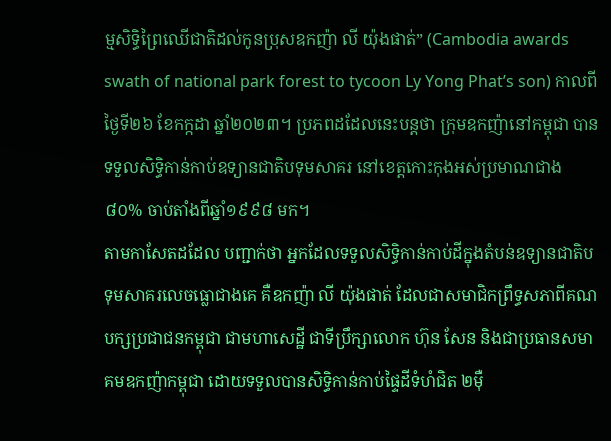ម្មសិទ្ធិព្រៃឈើជាតិដល់កូនប្រុសឧកញ៉ា លី យ៉ុងផាត់” (Cambodia awards swath of national park forest to tycoon Ly Yong Phat’s son) កាលពីថ្ងៃទី២៦ ខែកក្កដា ឆ្នាំ២០២៣។ ប្រភពដដែលនេះបន្តថា ក្រុមឧកញ៉ានៅកម្ពុជា បានទទួលសិទ្ធិកាន់កាប់ឧទ្យានជាតិបទុមសាគរ នៅខេត្តកោះកុងអស់ប្រមាណជាង ៨០% ចាប់តាំងពីឆ្នាំ១៩៩៨ មក។
តាមកាសែតដដែល បញ្ជាក់ថា អ្នកដែលទទួលសិទ្ធិកាន់កាប់ដីក្នុងតំបន់ឧទ្យានជាតិបទុមសាគរលេចធ្លោជាងគេ គឺឧកញ៉ា លី យ៉ុងផាត់ ដែលជាសមាជិកព្រឹទ្ធសភាពីគណបក្សប្រជាជនកម្ពុជា ជាមហាសេដ្ឋី ជាទីប្រឹក្សាលោក ហ៊ុន សែន និងជាប្រធានសមាគមឧកញ៉ាកម្ពុជា ដោយទទួលបានសិទ្ធិកាន់កាប់ផ្ទៃដីទំហំជិត ២ម៉ឺ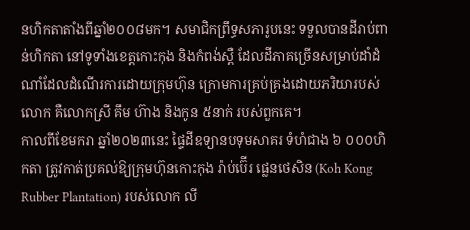នហិកតាតាំងពីឆ្នាំ២០០៨មក។ សមាជិកព្រឹទ្ធសភារូបនេះ ទទួលបានដីរាប់ពាន់ហិកតា នៅទូទាំងខេត្តកោះកុង និងកំពង់ស្ពឺ ដែលដីភាគច្រើនសម្រាប់ដាំដំណាំដែលដំណើរការដោយក្រុមហ៊ុន ក្រោមការគ្រប់គ្រងដោយភរិយារបស់លោក គឺលោកស្រី គឹម ហ៊ាង និងកូន ៥នាក់ របស់ពួកគេ។
កាលពីខែមករា ឆ្នាំ២០២៣នេះ ផ្ទៃដីឧទ្យានបទុមសាគរ ទំហំជាង ៦ ០០០ហិកតា ត្រូវកាត់ប្រគល់ឱ្យក្រុមហ៊ុនកោះកុង រ៉ាប់ប៊ើរ ផ្លេនថេសិន (Koh Kong Rubber Plantation) របស់លោក លី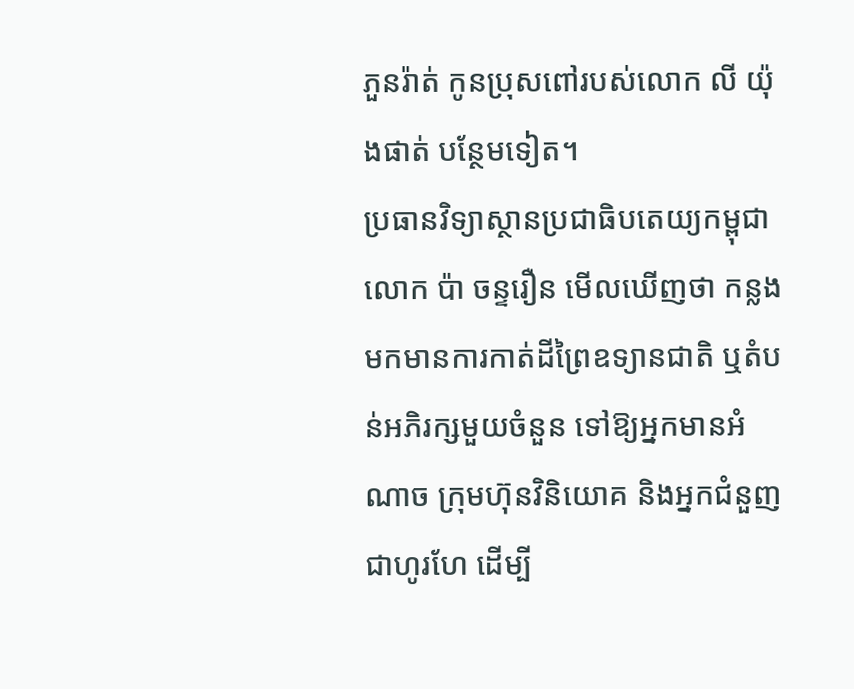ភួនរ៉ាត់ កូនប្រុសពៅរបស់លោក លី យ៉ុងផាត់ បន្ថែមទៀត។
ប្រធានវិទ្យាស្ថានប្រជាធិបតេយ្យកម្ពុជា លោក ប៉ា ចន្ទរឿន មើលឃើញថា កន្លងមកមានការកាត់ដីព្រៃឧទ្យានជាតិ ឬតំបន់អភិរក្សមួយចំនួន ទៅឱ្យអ្នកមានអំណាច ក្រុមហ៊ុនវិនិយោគ និងអ្នកជំនួញជាហូរហែ ដើម្បី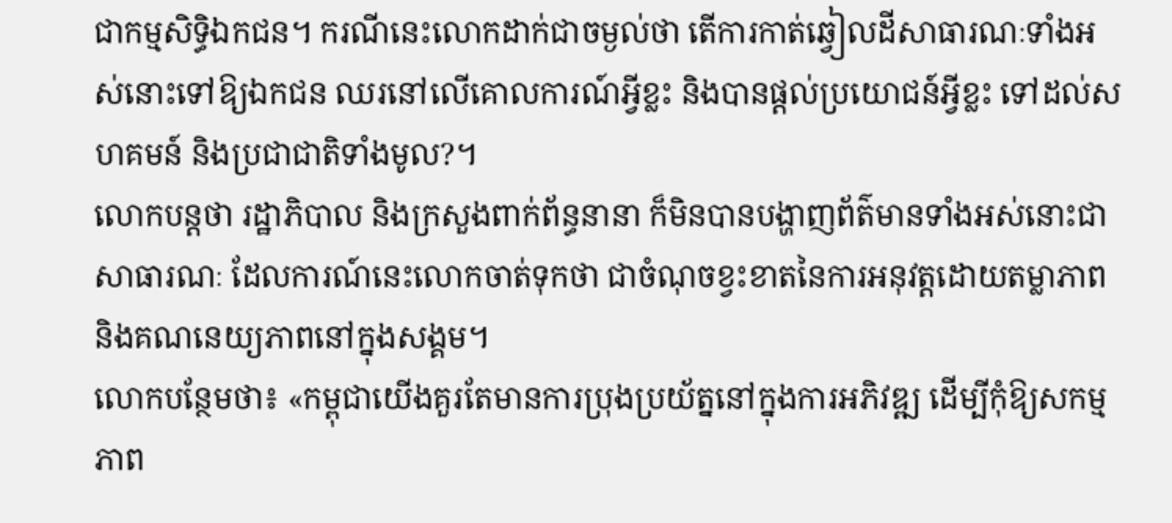ជាកម្មសិទ្ធិឯកជន។ ករណីនេះលោកដាក់ជាចម្ងល់ថា តើការកាត់ឆ្វៀលដីសាធារណៈទាំងអស់នោះទៅឱ្យឯកជន ឈរនៅលើគោលការណ៍អ្វីខ្លះ និងបានផ្តល់ប្រយោជន៍អ្វីខ្លះ ទៅដល់សហគមន៍ និងប្រជាជាតិទាំងមូល?។
លោកបន្តថា រដ្ឋាភិបាល និងក្រសួងពាក់ព័ន្ធនានា ក៏មិនបានបង្ហាញព័ត៌មានទាំងអស់នោះជាសាធារណៈ ដែលការណ៍នេះលោកចាត់ទុកថា ជាចំណុចខ្វះខាតនៃការអនុវត្តដោយតម្លាភាព និងគណនេយ្យភាពនៅក្នុងសង្គម។
លោកបន្ថែមថា៖ «កម្ពុជាយើងគួរតែមានការប្រុងប្រយ័ត្ននៅក្នុងការអភិវឌ្ឍ ដើម្បីកុំឱ្យសកម្មភាព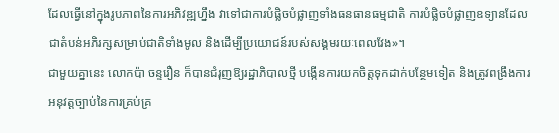ដែលធ្វើនៅក្នុងរូបភាពនៃការអភិវឌ្ឍហ្នឹង វាទៅជាការបំផ្លិចបំផ្លាញទាំងធនធានធម្មជាតិ ការបំផ្លិចបំផ្លាញឧទ្យានដែលជាតំបន់អភិរក្សសម្រាប់ជាតិទាំងមូល និងដើម្បីប្រយោជន៍របស់សង្គមរយៈពេលវែង»។
ជាមួយគ្នានេះ លោកប៉ា ចន្ទរឿន ក៏បានជំរុញឱ្យរដ្ឋាភិបាលថ្មី បង្កើនការយកចិត្តទុកដាក់បន្ថែមទៀត និងត្រូវពង្រឹងការអនុវត្តច្បាប់នៃការគ្រប់គ្រ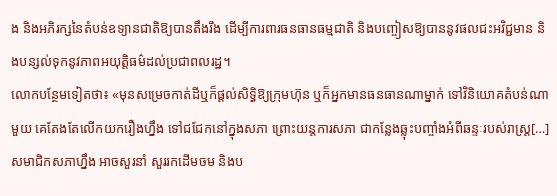ង និងអភិរក្សនៃតំបន់ឧទ្យានជាតិឱ្យបានតឹងរឹង ដើម្បីការពារធនធានធម្មជាតិ និងបញ្ចៀសឱ្យបាននូវផលជះអវិជ្ជមាន និងបន្សល់ទុកនូវភាពអយុត្តិធម៌ដល់ប្រជាពលរដ្ឋ។
លោកបន្ថែមទៀតថា៖ «មុនសម្រេចកាត់ដីឬក៏ផ្តល់សិទ្ធិឱ្យក្រុមហ៊ុន ឬក៏អ្នកមានធនធានណាម្នាក់ ទៅវិនិយោគតំបន់ណាមួយ គេតែងតែលើកយករឿងហ្នឹង ទៅជជែកនៅក្នុងសភា ព្រោះយន្តការសភា ជាកន្លែងឆ្លុះបញ្ចាំងអំពីឆន្ទៈរបស់រាស្ត្រ[…]សមាជិកសភាហ្នឹង អាចសួរនាំ សួររកដើមចម និងប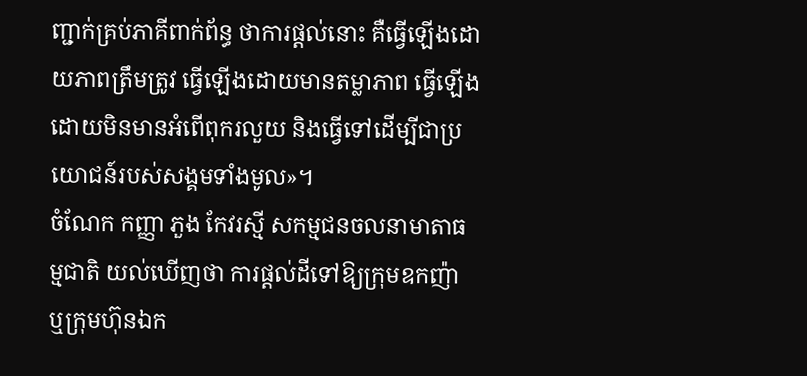ញ្ជាក់គ្រប់ភាគីពាក់ព័ន្ធ ថាការផ្តល់នោះ គឺធ្វើឡើងដោយភាពត្រឹមត្រូវ ធ្វើឡើងដោយមានតម្លាភាព ធ្វើឡើងដោយមិនមានអំពើពុករលួយ និងធ្វើទៅដើម្បីជាប្រយោជន៍របស់សង្គមទាំងមូល»។
ចំណែក កញ្ញា ភួង កែវរស្មី សកម្មជនចលនាមាតាធម្មជាតិ យល់ឃើញថា ការផ្តល់ដីទៅឱ្យក្រុមឧកញ៉ា ឬក្រុមហ៊ុនឯក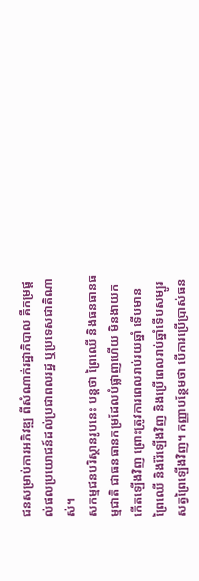ជនសម្រាប់ការអភិវឌ្ឍ ពីសំណាក់រដ្ឋាភិបាល គឺកម្រផ្តល់ផលប្រយោជន៍ដល់ប្រជាពលរដ្ឋ ឬប្រទេសជាតិណាស់។
សកម្មជនបរិស្ថានរូបនេះ បន្តថា ព្រៃឈើ និងធនធានធម្មជាតិ ជាធនធានកម្រដែលបំផ្លាញហើយ មិនងាយកកើតឡើងវិញ ព្រោះត្រូវការពេលរាប់រយឆ្នាំ ទើបមានព្រៃឈើ និងរ៉ែឡើងវិញ និងប្រើពេលរាប់ឆ្នាំទើបសម្បូរសត្វព្រៃឡើងវិញ។ កញ្ញាបន្ថែមថា បើការប្រើប្រាស់ធន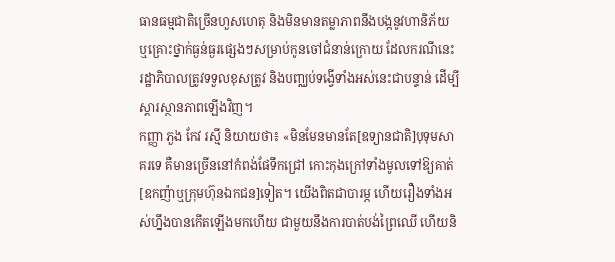ធានធម្មជាតិច្រើនហួសហេតុ និងមិនមានតម្លាភាពនឹងបង្កនូវហានិភ័យ ឬគ្រោះថ្នាក់ធ្ងន់ធ្ងរផ្សេងៗសម្រាប់កូនចៅជំនាន់ក្រោយ ដែលករណីនេះ រដ្ឋាភិបាលត្រូវទទួលខុសត្រូវ និងបញ្ឈប់ទង្វើទាំងអស់នេះជាបន្ទាន់ ដើម្បីស្តារស្ថានភាពឡើងវិញ។
កញ្ញា ភួង កែវ រស្មី និយាយថា៖ «មិនមែនមានតែ[ឧទ្យានជាតិ]បុទុមសាគរទេ គឺមានច្រើននៅកំពង់ផែទឹកជ្រៅ កោះកុងក្រៅទាំងមូលទៅឱ្យគាត់[ឧកញ៉ាឬក្រុមហ៊ុនឯកជន]ទៀត។ យើងពិតជាបារម្ភ ហើយរឿងទាំងអស់ហ្នឹងបានកើតឡើងមកហើយ ជាមួយនឹងការបាត់បង់ព្រៃឈើ ហើយនិ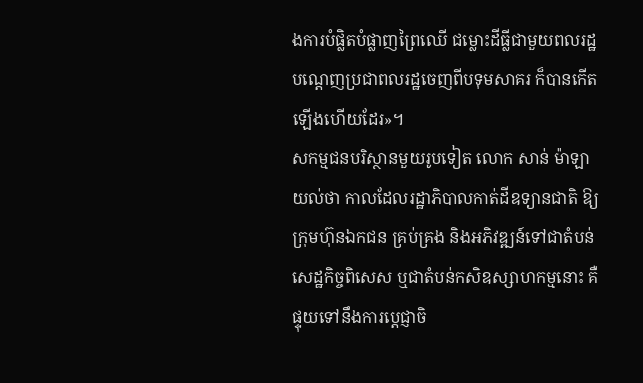ងការបំផ្លិតបំផ្លាញព្រៃឈើ ជម្លោះដីធ្លីជាមួយពលរដ្ឋ បណ្តេញប្រជាពលរដ្ឋចេញពីបទុមសាគរ ក៏បានកើតឡើងហើយដែរ»។
សកម្មជនបរិស្ថានមួយរូបទៀត លោក សាន់ ម៉ាឡា យល់ថា កាលដែលរដ្ឋាភិបាលកាត់ដីឧទ្យានជាតិ ឱ្យក្រុមហ៊ុនឯកជន គ្រប់គ្រង និងអភិវឌ្ឍន៍ទៅជាតំបន់សេដ្ឋកិច្ចពិសេស ឬជាតំបន់កសិឧស្សាហកម្មនោះ គឺផ្ទុយទៅនឹងការប្តេជ្ញាចិ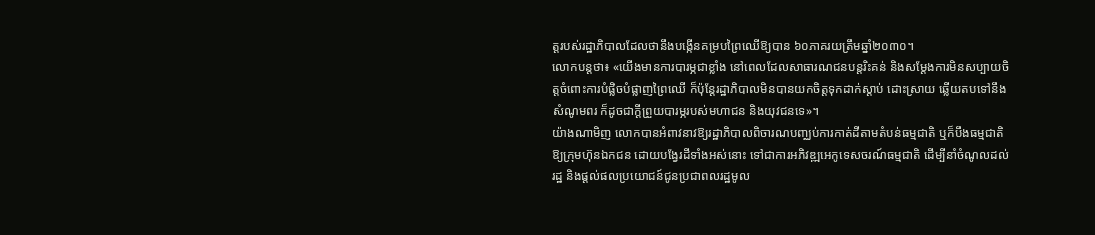ត្តរបស់រដ្ឋាភិបាលដែលថានឹងបង្កើនគម្របព្រៃឈើឱ្យបាន ៦០ភាគរយត្រឹមឆ្នាំ២០៣០។
លោកបន្តថា៖ «យើងមានការបារម្ភជាខ្លាំង នៅពេលដែលសាធារណជនបន្តរិះគន់ និងសម្តែងការមិនសប្បាយចិត្តចំពោះការបំផ្លិចបំផ្លាញព្រៃឈើ ក៏ប៉ុន្តែរដ្ឋាភិបាលមិនបានយកចិត្តទុកដាក់ស្តាប់ ដោះស្រាយ ឆ្លើយតបទៅនឹងសំណូមពរ ក៏ដូចជាក្តីព្រួយបារម្ភរបស់មហាជន និងយុវជនទេ»។
យ៉ាងណាមិញ លោកបានអំពាវនាវឱ្យរដ្ឋាភិបាលពិចារណបញ្ឈប់ការកាត់ដីតាមតំបន់ធម្មជាតិ ឬក៏បឹងធម្មជាតិឱ្យក្រុមហ៊ុនឯកជន ដោយបង្វែរដីទាំងអស់នោះ ទៅជាការអភិវឌ្ឍអេកូទេសចរណ៍ធម្មជាតិ ដើម្បីនាំចំណូលដល់រដ្ឋ និងផ្តល់ផលប្រយោជន៍ជូនប្រជាពលរដ្ឋមូល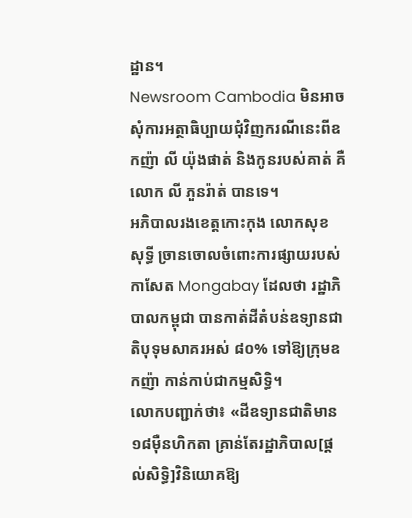ដ្ឋាន។
Newsroom Cambodia មិនអាចសុំការអត្ថាធិប្បាយជុំវិញករណីនេះពីឧកញ៉ា លី យ៉ុងផាត់ និងកូនរបស់គាត់ គឺលោក លី ភួនរ៉ាត់ បានទេ។
អភិបាលរងខេត្តកោះកុង លោកសុខ សុទ្ធី ច្រានចោលចំពោះការផ្សាយរបស់កាសែត Mongabay ដែលថា រដ្ឋាភិបាលកម្ពុជា បានកាត់ដីតំបន់ឧទ្យានជាតិបុទុមសាគរអស់ ៨០% ទៅឱ្យក្រុមឧកញ៉ា កាន់កាប់ជាកម្មសិទ្ធិ។
លោកបញ្ជាក់ថា៖ «ដីឧទ្យានជាតិមាន ១៨ម៉ឺនហិកតា គ្រាន់តែរដ្ឋាភិបាល[ផ្តល់សិទ្ធិ]វិនិយោគឱ្យ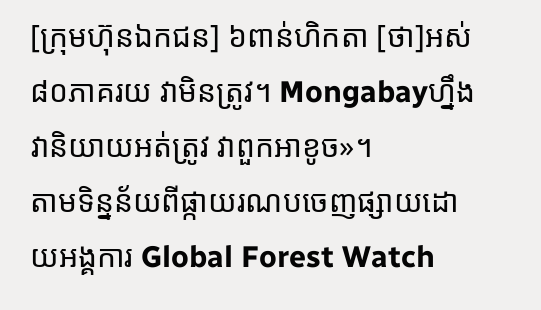[ក្រុមហ៊ុនឯកជន] ៦ពាន់ហិកតា [ថា]អស់ ៨០ភាគរយ វាមិនត្រូវ។ Mongabayហ្នឹងវានិយាយអត់ត្រូវ វាពួកអាខូច»។
តាមទិន្នន័យពីផ្កាយរណបចេញផ្សាយដោយអង្គការ Global Forest Watch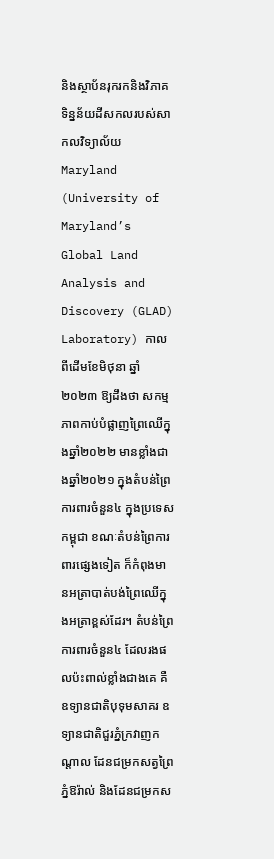និងស្ថាប័នរុករកនិងវិភាគទិន្នន័យដីសកលរបស់សាកលវិទ្យាល័យ Maryland (University of Maryland’s Global Land Analysis and Discovery (GLAD) Laboratory) កាលពីដើមខែមិថុនា ឆ្នាំ២០២៣ ឱ្យដឹងថា សកម្មភាពកាប់បំផ្លាញព្រៃឈើក្នុងឆ្នាំ២០២២ មានខ្លាំងជាងឆ្នាំ២០២១ ក្នុងតំបន់ព្រៃការពារចំនួន៤ ក្នុងប្រទេសកម្ពុជា ខណៈតំបន់ព្រៃការពារផ្សេងទៀត ក៏កំពុងមានអត្រាបាត់បង់ព្រៃឈើក្នុងអត្រាខ្ពស់ដែរ។ តំបន់ព្រៃការពារចំនួន៤ ដែលរងផលប៉ះពាល់ខ្លាំងជាងគេ គឺឧទ្យានជាតិបុទុមសាគរ ឧទ្យានជាតិជួរភ្នំក្រវាញកណ្ដាល ដែនជម្រកសត្វព្រៃភ្នំឱរ៉ាល់ និងដែនជម្រកស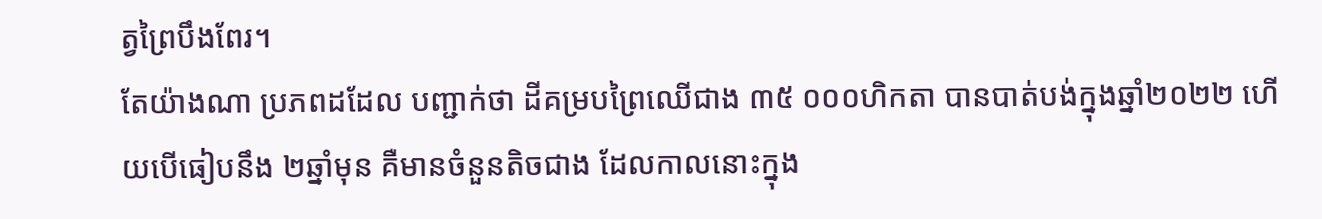ត្វព្រៃបឹងពែរ។
តែយ៉ាងណា ប្រភពដដែល បញ្ជាក់ថា ដីគម្របព្រៃឈើជាង ៣៥ ០០០ហិកតា បានបាត់បង់ក្នុងឆ្នាំ២០២២ ហើយបើធៀបនឹង ២ឆ្នាំមុន គឺមានចំនួនតិចជាង ដែលកាលនោះក្នុង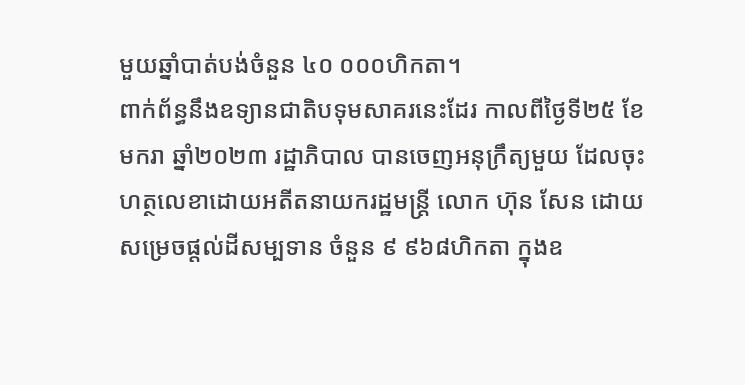មួយឆ្នាំបាត់បង់ចំនួន ៤០ ០០០ហិកតា។
ពាក់ព័ន្ធនឹងឧទ្យានជាតិបទុមសាគរនេះដែរ កាលពីថ្ងៃទី២៥ ខែមករា ឆ្នាំ២០២៣ រដ្ឋាភិបាល បានចេញអនុក្រឹត្យមួយ ដែលចុះហត្ថលេខាដោយអតីតនាយករដ្ឋមន្ត្រី លោក ហ៊ុន សែន ដោយសម្រេចផ្តល់ដីសម្បទាន ចំនួន ៩ ៩៦៨ហិកតា ក្នុងឧ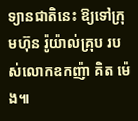ទ្យានជាតិនេះ ឱ្យទៅក្រុមហ៊ុន រ៉ូយ៉ាល់គ្រុប របស់លោកឧកញ៉ា គិត ម៉េង៕